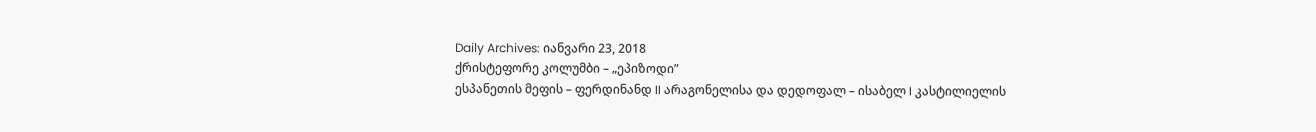Daily Archives: იანვარი 23, 2018
ქრისტეფორე კოლუმბი – „ეპიზოდი”
ესპანეთის მეფის – ფერდინანდ II არაგონელისა და დედოფალ – ისაბელ I კასტილიელის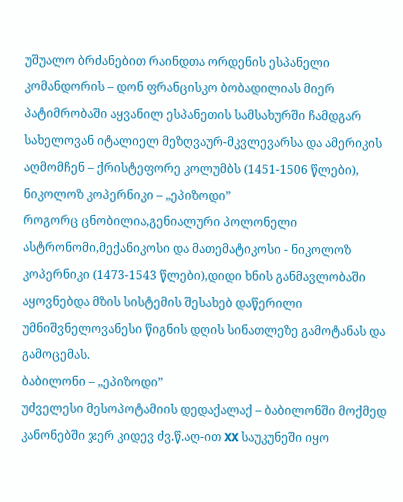უშუალო ბრძანებით რაინდთა ორდენის ესპანელი კომანდორის – დონ ფრანცისკო ბობადილიას მიერ პატიმრობაში აყვანილ ესპანეთის სამსახურში ჩამდგარ სახელოვან იტალიელ მეზღვაურ-მკვლევარსა და ამერიკის აღმომჩენ – ქრისტეფორე კოლუმბს (1451-1506 წლები),
ნიკოლოზ კოპერნიკი – „ეპიზოდი”
როგორც ცნობილია,გენიალური პოლონელი ასტრონომი,მექანიკოსი და მათემატიკოსი - ნიკოლოზ კოპერნიკი (1473-1543 წლები),დიდი ხნის განმავლობაში აყოვნებდა მზის სისტემის შესახებ დაწერილი უმნიშვნელოვანესი წიგნის დღის სინათლეზე გამოტანას და გამოცემას.
ბაბილონი – „ეპიზოდი”
უძველესი მესოპოტამიის დედაქალაქ – ბაბილონში მოქმედ კანონებში ჯერ კიდევ ძვ.წ.აღ-ით XX საუკუნეში იყო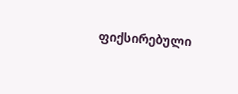ფიქსირებული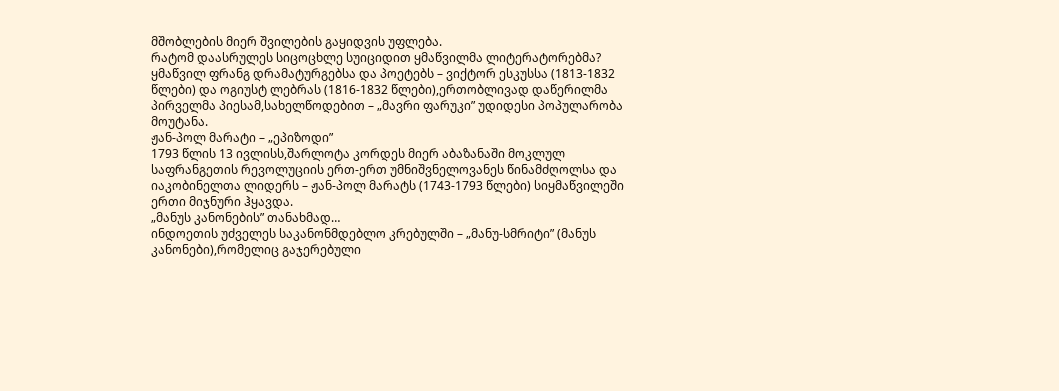მშობლების მიერ შვილების გაყიდვის უფლება.
რატომ დაასრულეს სიცოცხლე სუიციდით ყმაწვილმა ლიტერატორებმა?
ყმაწვილ ფრანგ დრამატურგებსა და პოეტებს – ვიქტორ ესკუსსა (1813-1832 წლები) და ოგიუსტ ლებრას (1816-1832 წლები),ერთობლივად დაწერილმა პირველმა პიესამ,სახელწოდებით – „მავრი ფარუკი” უდიდესი პოპულარობა მოუტანა.
ჟან-პოლ მარატი – „ეპიზოდი”
1793 წლის 13 ივლისს,შარლოტა კორდეს მიერ აბაზანაში მოკლულ საფრანგეთის რევოლუციის ერთ-ერთ უმნიშვნელოვანეს წინამძღოლსა და იაკობინელთა ლიდერს – ჟან-პოლ მარატს (1743-1793 წლები) სიყმაწვილეში ერთი მიჯნური ჰყავდა.
„მანუს კანონების” თანახმად…
ინდოეთის უძველეს საკანონმდებლო კრებულში – „მანუ-სმრიტი” (მანუს კანონები),რომელიც გაჯერებული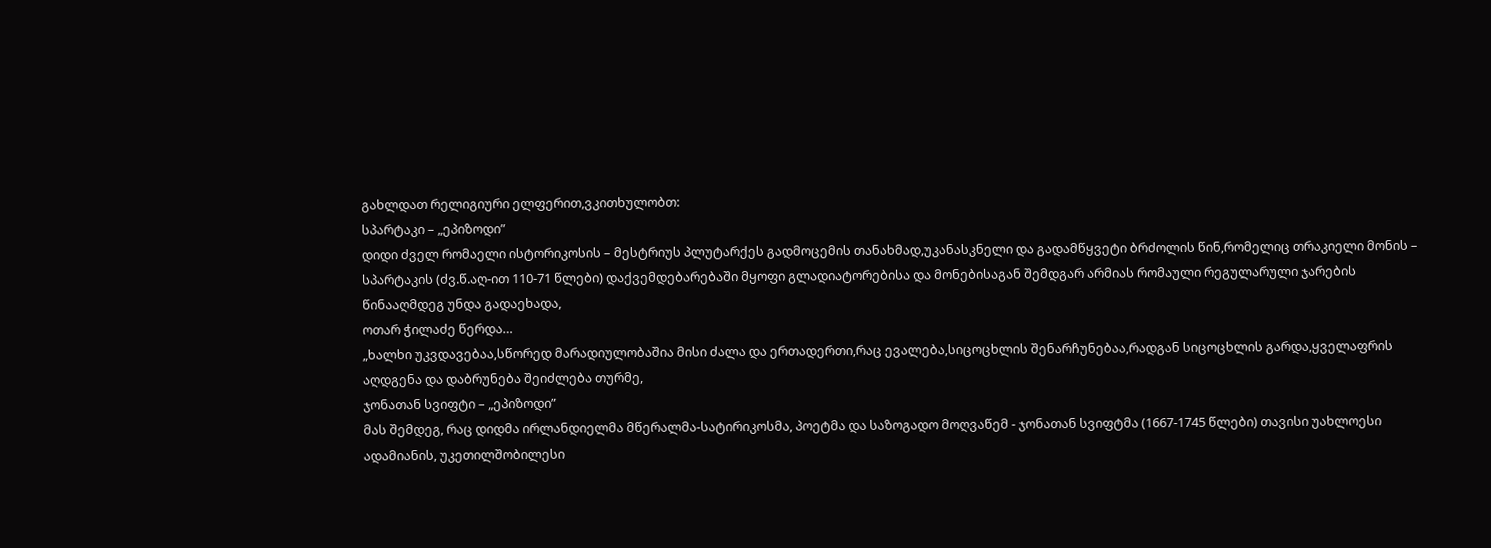გახლდათ რელიგიური ელფერით,ვკითხულობთ:
სპარტაკი – „ეპიზოდი”
დიდი ძველ რომაელი ისტორიკოსის – მესტრიუს პლუტარქეს გადმოცემის თანახმად,უკანასკნელი და გადამწყვეტი ბრძოლის წინ,რომელიც თრაკიელი მონის – სპარტაკის (ძვ.წ.აღ-ით 110-71 წლები) დაქვემდებარებაში მყოფი გლადიატორებისა და მონებისაგან შემდგარ არმიას რომაული რეგულარული ჯარების წინააღმდეგ უნდა გადაეხადა,
ოთარ ჭილაძე წერდა…
„ხალხი უკვდავებაა,სწორედ მარადიულობაშია მისი ძალა და ერთადერთი,რაც ევალება,სიცოცხლის შენარჩუნებაა,რადგან სიცოცხლის გარდა,ყველაფრის აღდგენა და დაბრუნება შეიძლება თურმე,
ჯონათან სვიფტი – „ეპიზოდი”
მას შემდეგ, რაც დიდმა ირლანდიელმა მწერალმა-სატირიკოსმა, პოეტმა და საზოგადო მოღვაწემ - ჯონათან სვიფტმა (1667-1745 წლები) თავისი უახლოესი ადამიანის, უკეთილშობილესი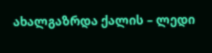ახალგაზრდა ქალის – ლედი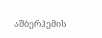აშბერჰემის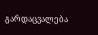გარდაცვალება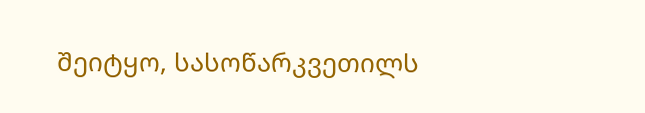შეიტყო, სასოწარკვეთილს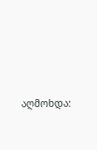აღმოხდა: